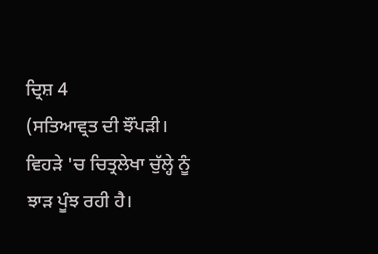ਦ੍ਰਿਸ਼ 4
(ਸਤਿਆਵ੍ਰਤ ਦੀ ਝੌਂਪੜੀ। ਵਿਹੜੇ 'ਚ ਚਿਤ੍ਰਲੇਖਾ ਚੁੱਲ੍ਹੇ ਨੂੰ ਝਾੜ ਪੂੰਝ ਰਹੀ ਹੈ।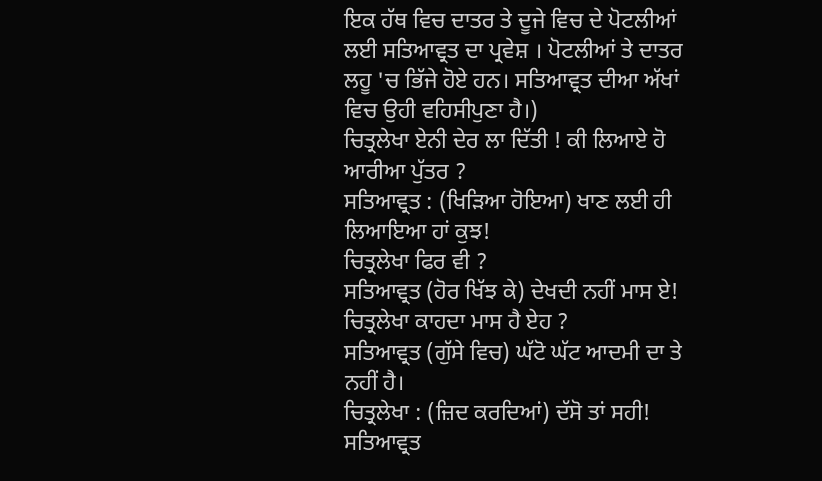ਇਕ ਹੱਥ ਵਿਚ ਦਾਤਰ ਤੇ ਦੂਜੇ ਵਿਚ ਦੇ ਪੋਟਲੀਆਂ ਲਈ ਸਤਿਆਵ੍ਰਤ ਦਾ ਪ੍ਰਵੇਸ਼ । ਪੋਟਲੀਆਂ ਤੇ ਦਾਤਰ ਲਹੂ 'ਚ ਭਿੱਜੇ ਹੋਏ ਹਨ। ਸਤਿਆਵ੍ਰਤ ਦੀਆ ਅੱਖਾਂ ਵਿਚ ਉਹੀ ਵਹਿਸੀਪੁਣਾ ਹੈ।)
ਚਿਤ੍ਰਲੇਖਾ ਏਨੀ ਦੇਰ ਲਾ ਦਿੱਤੀ ! ਕੀ ਲਿਆਏ ਹੋ ਆਰੀਆ ਪੁੱਤਰ ?
ਸਤਿਆਵ੍ਰਤ : (ਖਿੜਿਆ ਹੋਇਆ) ਖਾਣ ਲਈ ਹੀ ਲਿਆਇਆ ਹਾਂ ਕੁਝ!
ਚਿਤ੍ਰਲੇਖਾ ਫਿਰ ਵੀ ?
ਸਤਿਆਵ੍ਰਤ (ਹੋਰ ਖਿੱਝ ਕੇ) ਦੇਖਦੀ ਨਹੀਂ ਮਾਸ ਏ!
ਚਿਤ੍ਰਲੇਖਾ ਕਾਹਦਾ ਮਾਸ ਹੈ ਏਹ ?
ਸਤਿਆਵ੍ਰਤ (ਗੁੱਸੇ ਵਿਚ) ਘੱਟੋ ਘੱਟ ਆਦਮੀ ਦਾ ਤੇ ਨਹੀਂ ਹੈ।
ਚਿਤ੍ਰਲੇਖਾ : (ਜ਼ਿਦ ਕਰਦਿਆਂ) ਦੱਸੋ ਤਾਂ ਸਹੀ!
ਸਤਿਆਵ੍ਰਤ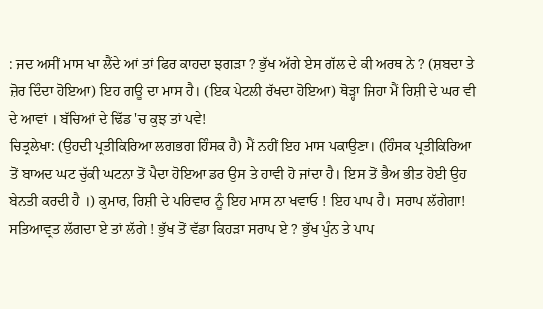: ਜਦ ਅਸੀਂ ਮਾਸ ਖਾ ਲੈਂਦੇ ਆਂ ਤਾਂ ਫਿਰ ਕਾਹਦਾ ਝਗੜਾ ? ਭੁੱਖ ਅੱਗੇ ਏਸ ਗੱਲ ਦੇ ਕੀ ਅਰਥ ਨੇ ? (ਸ਼ਬਦਾ ਤੇ ਜ਼ੋਰ ਦਿੰਦਾ ਹੋਇਆ) ਇਹ ਗਊ ਦਾ ਮਾਸ ਹੈ। (ਇਕ ਪੇਟਲੀ ਰੱਖਦਾ ਹੋਇਆ) ਥੋੜ੍ਹਾ ਜਿਹਾ ਮੈਂ ਰਿਸ਼ੀ ਦੇ ਘਰ ਵੀ ਦੇ ਆਵਾਂ । ਬੱਚਿਆਂ ਦੇ ਢਿੱਡ 'ਚ ਕੁਝ ਤਾਂ ਪਵੇ!
ਚਿਤ੍ਰਲੇਖਾ: (ਉਹਦੀ ਪ੍ਰਤੀਕਿਰਿਆ ਲਗਭਗ ਹਿੰਸਕ ਹੈ) ਮੈਂ ਨਹੀਂ ਇਹ ਮਾਸ ਪਕਾਉਣਾ। (ਹਿੰਸਕ ਪ੍ਰਤੀਕਿਰਿਆ ਤੋਂ ਬਾਅਦ ਘਟ ਚੁੱਕੀ ਘਟਨਾ ਤੋਂ ਪੈਦਾ ਹੋਇਆ ਡਰ ਉਸ ਤੇ ਹਾਵੀ ਹੋ ਜਾਂਦਾ ਹੈ। ਇਸ ਤੋਂ ਭੈਅ ਭੀਤ ਹੋਈ ਉਹ ਬੇਨਤੀ ਕਰਦੀ ਹੈ ।) ਕੁਮਾਰ, ਰਿਸ਼ੀ ਦੇ ਪਰਿਵਾਰ ਨੂੰ ਇਹ ਮਾਸ ਨਾ ਖਵਾਓ ! ਇਹ ਪਾਪ ਹੈ। ਸਰਾਪ ਲੱਗੇਗਾ!
ਸਤਿਆਵ੍ਰਤ ਲੱਗਦਾ ਏ ਤਾਂ ਲੱਗੇ ! ਭੁੱਖ ਤੋਂ ਵੱਡਾ ਕਿਹੜਾ ਸਰਾਪ ਏ ? ਭੁੱਖ ਪੁੰਨ ਤੇ ਪਾਪ